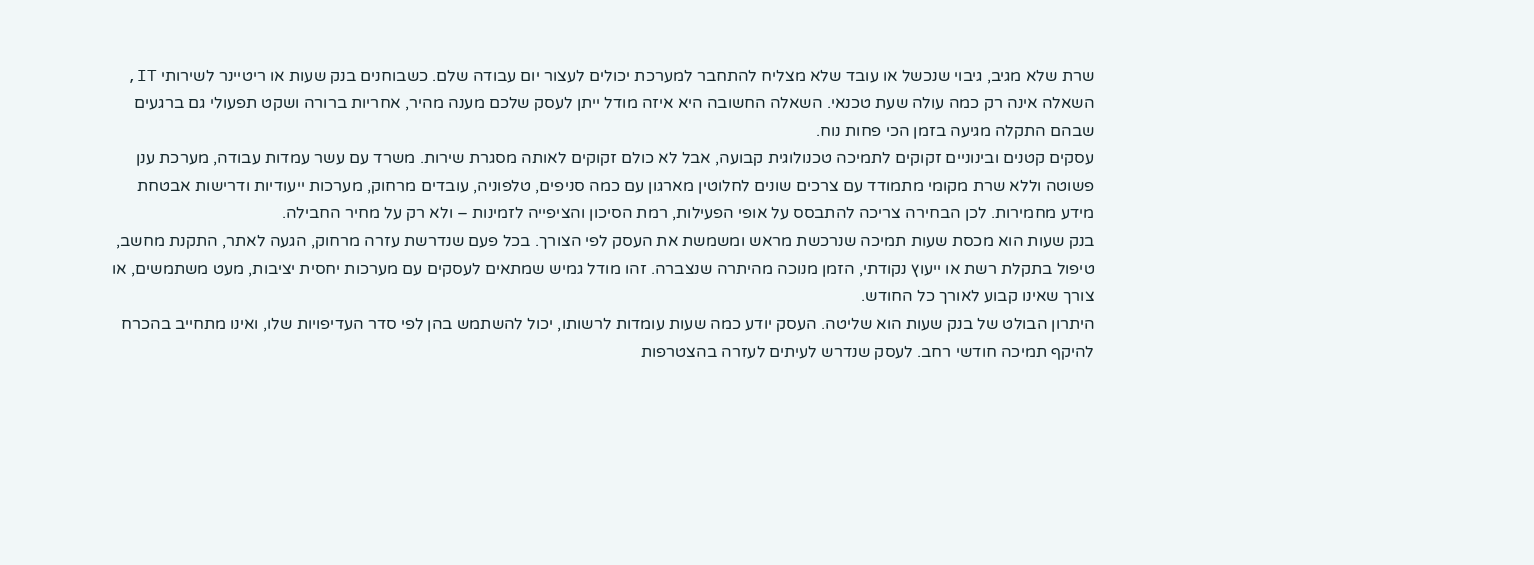שרת שלא מגיב, גיבוי שנכשל או עובד שלא מצליח להתחבר למערכת יכולים לעצור יום עבודה שלם. כשבוחנים בנק שעות או ריטיינר לשירותי IT, השאלה אינה רק כמה עולה שעת טכנאי. השאלה החשובה היא איזה מודל ייתן לעסק שלכם מענה מהיר, אחריות ברורה ושקט תפעולי גם ברגעים שבהם התקלה מגיעה בזמן הכי פחות נוח.
עסקים קטנים ובינוניים זקוקים לתמיכה טכנולוגית קבועה, אבל לא כולם זקוקים לאותה מסגרת שירות. משרד עם עשר עמדות עבודה, מערכת ענן פשוטה וללא שרת מקומי מתמודד עם צרכים שונים לחלוטין מארגון עם כמה סניפים, טלפוניה, עובדים מרחוק, מערכות ייעודיות ודרישות אבטחת מידע מחמירות. לכן הבחירה צריכה להתבסס על אופי הפעילות, רמת הסיכון והציפייה לזמינות – ולא רק על מחיר החבילה.
בנק שעות הוא מכסת שעות תמיכה שנרכשת מראש ומשמשת את העסק לפי הצורך. בכל פעם שנדרשת עזרה מרחוק, הגעה לאתר, התקנת מחשב, טיפול בתקלת רשת או ייעוץ נקודתי, הזמן מנוכה מהיתרה שנצברה. זהו מודל גמיש שמתאים לעסקים עם מערכות יחסית יציבות, מעט משתמשים, או צורך שאינו קבוע לאורך כל החודש.
היתרון הבולט של בנק שעות הוא שליטה. העסק יודע כמה שעות עומדות לרשותו, יכול להשתמש בהן לפי סדר העדיפויות שלו, ואינו מתחייב בהכרח להיקף תמיכה חודשי רחב. לעסק שנדרש לעיתים לעזרה בהצטרפות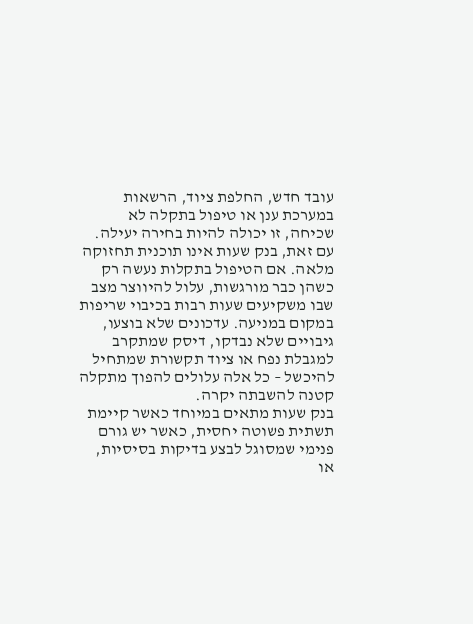עובד חדש, החלפת ציוד, הרשאות במערכת ענן או טיפול בתקלה לא שכיחה, זו יכולה להיות בחירה יעילה.
עם זאת, בנק שעות אינו תוכנית תחזוקה מלאה. אם הטיפול בתקלות נעשה רק כשהן כבר מורגשות, עלול להיווצר מצב שבו משקיעים שעות רבות בכיבוי שריפות במקום במניעה. עדכונים שלא בוצעו, גיבויים שלא נבדקו, דיסק שמתקרב למגבלת נפח או ציוד תקשורת שמתחיל להיכשל – כל אלה עלולים להפוך מתקלה קטנה להשבתה יקרה.
בנק שעות מתאים במיוחד כאשר קיימת תשתית פשוטה יחסית, כאשר יש גורם פנימי שמסוגל לבצע בדיקות בסיסיות, או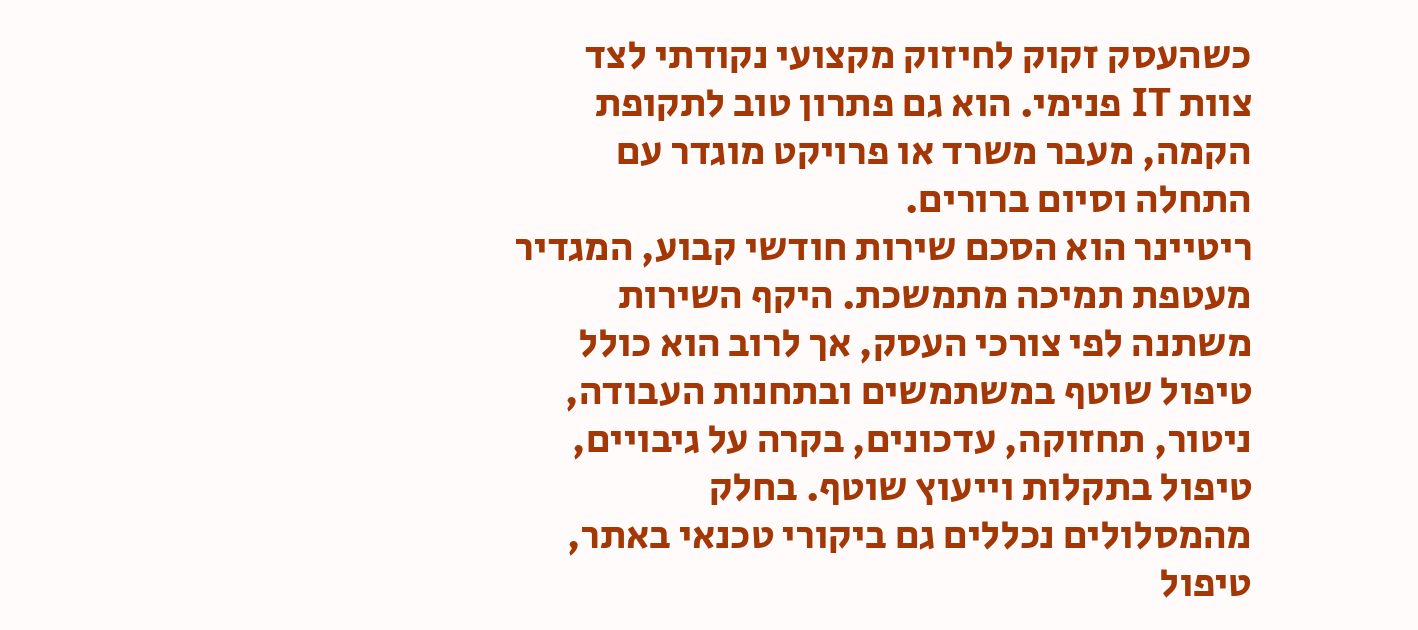כשהעסק זקוק לחיזוק מקצועי נקודתי לצד צוות IT פנימי. הוא גם פתרון טוב לתקופת הקמה, מעבר משרד או פרויקט מוגדר עם התחלה וסיום ברורים.
ריטיינר הוא הסכם שירות חודשי קבוע, המגדיר מעטפת תמיכה מתמשכת. היקף השירות משתנה לפי צורכי העסק, אך לרוב הוא כולל טיפול שוטף במשתמשים ובתחנות העבודה, ניטור, תחזוקה, עדכונים, בקרה על גיבויים, טיפול בתקלות וייעוץ שוטף. בחלק מהמסלולים נכללים גם ביקורי טכנאי באתר, טיפול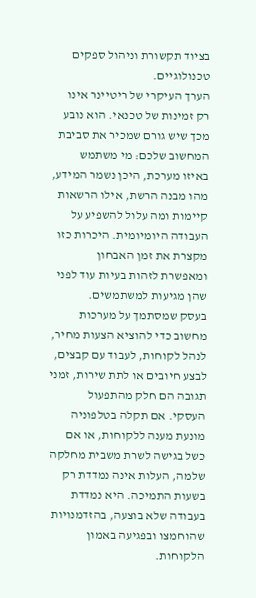בציוד תקשורת וניהול ספקים טכנולוגיים.
הערך העיקרי של ריטיינר אינו רק זמינות של טכנאי. הוא נובע מכך שיש גורם שמכיר את סביבת המחשוב שלכם: מי משתמש באיזו מערכת, היכן נשמר המידע, מהו מבנה הרשת, אילו הרשאות קיימות ומה עלול להשפיע על העבודה היומיומית. היכרות כזו מקצרת את זמן האבחון ומאפשרת לזהות בעיות עוד לפני שהן מגיעות למשתמשים.
בעסק שמסתמך על מערכות מחשוב כדי להוציא הצעות מחיר, לנהל לקוחות, לעבוד עם קבצים, לבצע חיובים או לתת שירות, זמני תגובה הם חלק מהתפעול העסקי. אם תקלה בטלפוניה מונעת מענה ללקוחות, או אם כשל בגישה לשרת משבית מחלקה שלמה, העלות אינה נמדדת רק בשעות התמיכה. היא נמדדת בעבודה שלא בוצעה, בהזדמנויות שהוחמצו ובפגיעה באמון הלקוחות.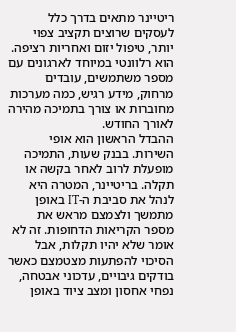ריטיינר מתאים בדרך כלל לעסקים שרוצים תקציב צפוי יותר, טיפול יזום ואחריות רציפה. הוא רלוונטי במיוחד לארגונים עם מספר משתמשים, עובדים מרחוק, מידע רגיש, כמה מערכות מחוברות או צורך בתמיכה מהירה לאורך החודש.
ההבדל הראשון הוא אופי השירות. בבנק שעות, התמיכה מופעלת לרוב לאחר בקשה או תקלה. בריטיינר, המטרה היא לנהל את סביבת ה-IT באופן מתמשך ולצמצם מראש את מספר הקריאות הדחופות. זה לא אומר שלא יהיו תקלות, אבל הסיכוי להפתעות מצטמצם כאשר בודקים גיבויים, עדכוני אבטחה, נפחי אחסון ומצב ציוד באופן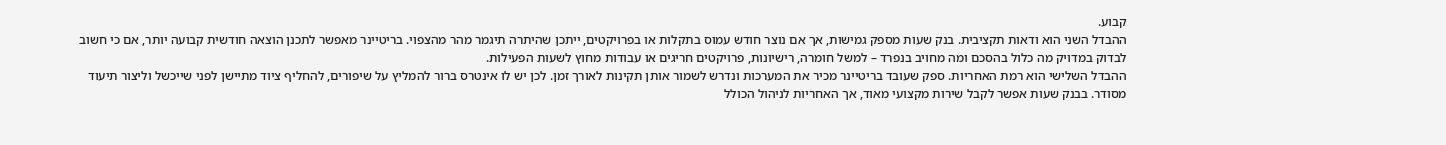קבוע.
ההבדל השני הוא ודאות תקציבית. בנק שעות מספק גמישות, אך אם נוצר חודש עמוס בתקלות או בפרויקטים, ייתכן שהיתרה תיגמר מהר מהצפוי. בריטיינר מאפשר לתכנן הוצאה חודשית קבועה יותר, אם כי חשוב לבדוק במדויק מה כלול בהסכם ומה מחויב בנפרד – למשל חומרה, רישיונות, פרויקטים חריגים או עבודות מחוץ לשעות הפעילות.
ההבדל השלישי הוא רמת האחריות. ספק שעובד בריטיינר מכיר את המערכות ונדרש לשמור אותן תקינות לאורך זמן. לכן יש לו אינטרס ברור להמליץ על שיפורים, להחליף ציוד מתיישן לפני שייכשל וליצור תיעוד מסודר. בבנק שעות אפשר לקבל שירות מקצועי מאוד, אך האחריות לניהול הכולל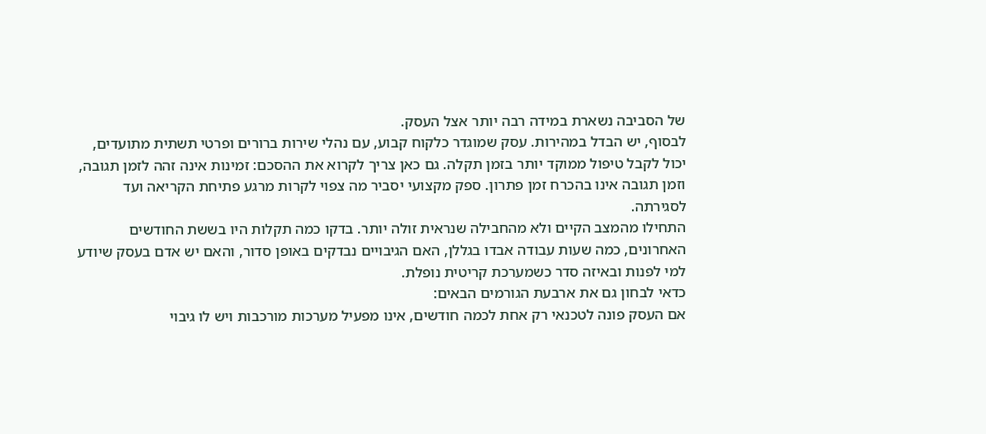של הסביבה נשארת במידה רבה יותר אצל העסק.
לבסוף, יש הבדל במהירות. עסק שמוגדר כלקוח קבוע, עם נהלי שירות ברורים ופרטי תשתית מתועדים, יכול לקבל טיפול ממוקד יותר בזמן תקלה. גם כאן צריך לקרוא את ההסכם: זמינות אינה זהה לזמן תגובה, וזמן תגובה אינו בהכרח זמן פתרון. ספק מקצועי יסביר מה צפוי לקרות מרגע פתיחת הקריאה ועד לסגירתה.
התחילו מהמצב הקיים ולא מהחבילה שנראית זולה יותר. בדקו כמה תקלות היו בששת החודשים האחרונים, כמה שעות עבודה אבדו בגללן, האם הגיבויים נבדקים באופן סדור, והאם יש אדם בעסק שיודע למי לפנות ובאיזה סדר כשמערכת קריטית נופלת.
כדאי לבחון גם את ארבעת הגורמים הבאים:
אם העסק פונה לטכנאי רק אחת לכמה חודשים, אינו מפעיל מערכות מורכבות ויש לו גיבוי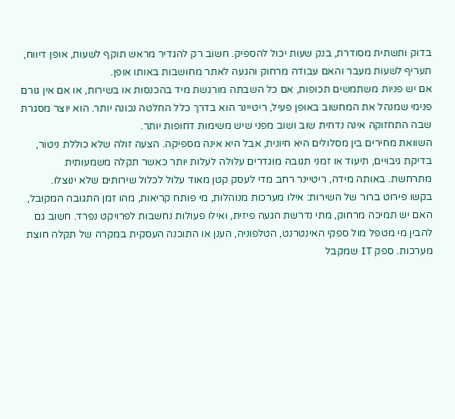בדוק ותשתית מסודרת, בנק שעות יכול להספיק. חשוב רק להגדיר מראש תוקף לשעות, אופן דיווח, תעריף לשעות מעבר והאם עבודה מרחוק והגעה לאתר מחושבות באותו אופן.
אם יש פניות משתמשים תכופות, אם כל השבתה מורגשת מיד בהכנסות או בשירות, או אם אין גורם פנימי שמנהל את המחשוב באופן פעיל, ריטיינר הוא בדרך כלל החלטה נכונה יותר. הוא יוצר מסגרת שבה התחזוקה אינה נדחית שוב ושוב מפני שיש משימות דחופות יותר.
השוואת מחירים בין מסלולים היא חיונית, אבל היא אינה מספיקה. הצעה זולה שלא כוללת ניטור, בדיקת גיבויים, תיעוד או זמני תגובה מוגדרים עלולה לעלות יותר כאשר תקלה משמעותית מתרחשת. באותה מידה, ריטיינר רחב מדי לעסק קטן מאוד עלול לכלול שירותים שלא ינוצלו.
בקשו פירוט ברור של השירות: אילו מערכות מנוהלות, מי פותח קריאות, מהו זמן התגובה המקובל, האם יש תמיכה מרחוק, מתי נדרשת הגעה פיזית, ואילו פעולות נחשבות לפרויקט נפרד. חשוב גם להבין מי מטפל מול ספקי האינטרנט, הטלפוניה, הענן או התוכנה העסקית במקרה של תקלה חוצת מערכות. ספק IT שמקבל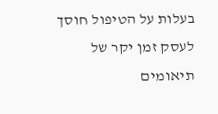בעלות על הטיפול חוסך לעסק זמן יקר של תיאומים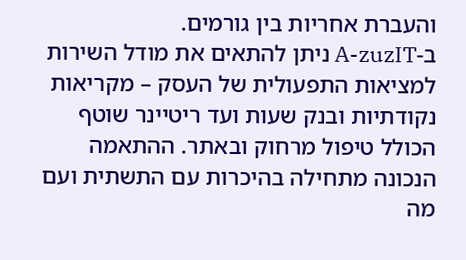והעברת אחריות בין גורמים.
ב-A-zuzIT ניתן להתאים את מודל השירות למציאות התפעולית של העסק – מקריאות נקודתיות ובנק שעות ועד ריטיינר שוטף הכולל טיפול מרחוק ובאתר. ההתאמה הנכונה מתחילה בהיכרות עם התשתית ועם מה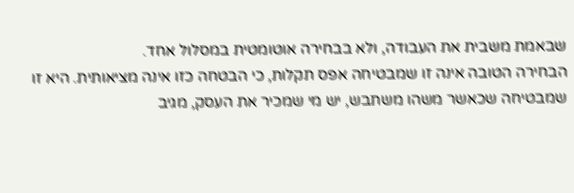שבאמת משבית את העבודה, ולא בבחירה אוטומטית במסלול אחד.
הבחירה הטובה אינה זו שמבטיחה אפס תקלות, כי הבטחה כזו אינה מציאותית. היא זו שמבטיחה שכאשר משהו משתבש, יש מי שמכיר את העסק, מגיב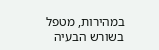במהירות, מטפל בשורש הבעיה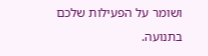ושומר על הפעילות שלכם בתנועה.